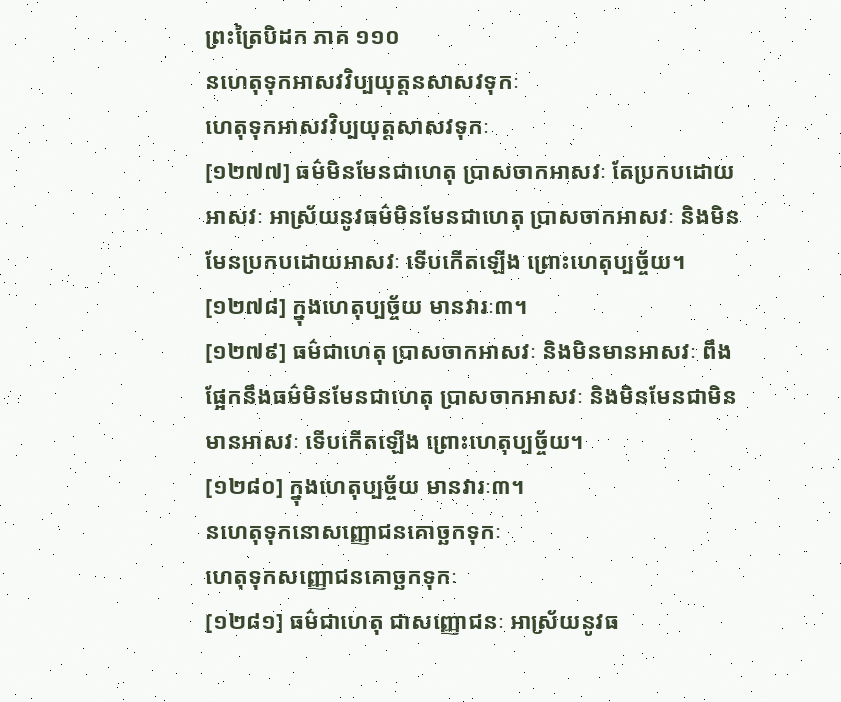ព្រះត្រៃបិដក ភាគ ១១០
នហេតុទុកអាសវវិប្បយុត្តនសាសវទុកៈ
ហេតុទុកអាសវវិប្បយុត្តសាសវទុកៈ
[១២៧៧] ធម៌មិនមែនជាហេតុ ប្រាសចាកអាសវៈ តែប្រកបដោយអាសវៈ អាស្រ័យនូវធម៌មិនមែនជាហេតុ ប្រាសចាកអាសវៈ និងមិនមែនប្រកបដោយអាសវៈ ទើបកើតឡើង ព្រោះហេតុប្បច្ច័យ។
[១២៧៨] ក្នុងហេតុប្បច្ច័យ មានវារៈ៣។
[១២៧៩] ធម៌ជាហេតុ ប្រាសចាកអាសវៈ និងមិនមានអាសវៈ ពឹងផ្អែកនឹងធម៌មិនមែនជាហេតុ ប្រាសចាកអាសវៈ និងមិនមែនជាមិនមានអាសវៈ ទើបកើតឡើង ព្រោះហេតុប្បច្ច័យ។
[១២៨០] ក្នុងហេតុប្បច្ច័យ មានវារៈ៣។
នហេតុទុកនោសញ្ញោជនគោច្ឆកទុកៈ
ហេតុទុកសញ្ញោជនគោច្ឆកទុកៈ
[១២៨១] ធម៌ជាហេតុ ជាសញ្ញោជនៈ អាស្រ័យនូវធ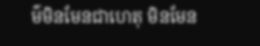ម៌មិនមែនជាហេតុ មិនមែន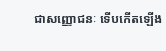ជាសញ្ញោជនៈ ទើបកើតឡើង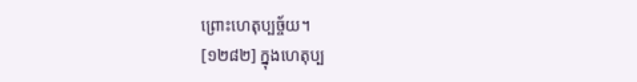ព្រោះហេតុប្បច្ច័យ។
[១២៨២] ក្នុងហេតុប្ប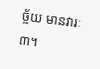ច្ច័យ មានវារៈ៣។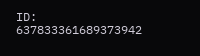ID: 637833361689373942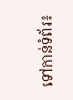ទៅកាន់ទំព័រ៖